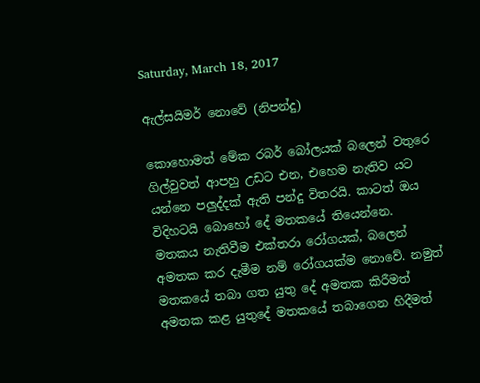Saturday, March 18, 2017

ඇල්සයිමර් නොවේ (නිපන්දු)

කොහොමත් මේක රබර් බෝලයක් බලෙන් වතුරෙ ගිල්වුවත් ආපහු උඩට එන, එහෙම නැතිව යට යන්නෙ පලුද්දක් ඇති පන්දු විතරයි. කාටත් ඔය විදිහටයි බොහෝ දේ මතකයේ තියෙන්නෙ.
මතකය නැතිවීම එක්තරා රෝගයක්, බලෙන් අමතක කර දැමීම නම් රෝගයක්ම නොවේ. නමුත් මතකයේ තබා ගත යුතු දේ අමතක කිරීමත් අමතක කළ යුතුදේ මතකයේ තබාගෙන හිදීමත්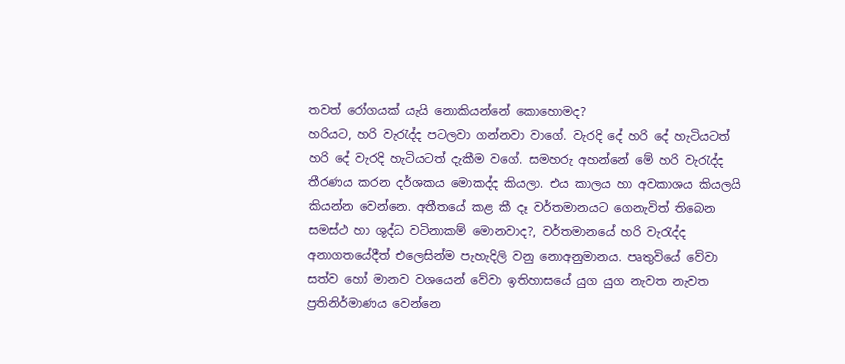තවත් රෝගයක් යැයි නොකියන්නේ කොහොමද?
හරියට, හරි වැරැද්ද පටලවා ගන්නවා වාගේ. වැරදි දේ හරි දේ හැටියටත් හරි දේ වැරදි හැටියටත් දැකීම වගේ. සමහරු අහන්නේ මේ හරි වැරැද්ද තීරණය කරන දර්ශකය මොකද්ද කියලා. එය කාලය හා අවකාශය කියලයි කියන්න වෙන්නෙ. අතීතයේ කළ කී දෑ වර්තමානයට ගෙනැවිත් තිබෙන සමස්ථ හා ශුද්ධ වටිනාකම් මොනවාද?, වර්තමානයේ හරි වැරැද්ද අනාගතයේදීත් එලෙසින්ම පැහැදිලි වනු නොඅනුමානය. පෘතුවියේ වේවා සත්ව හෝ මානව වශයෙන් වේවා ඉතිහාසයේ යුග යුග නැවත නැවත ප්‍රතිනිර්මාණය වෙන්නෙ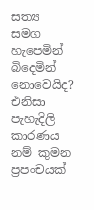සත්‍ය සමග හැපෙමින් බිදෙමින් නොවෙයිද? එනිසා පැහැදිලි කාරණය නම් කුමන ප්‍රපංචයක්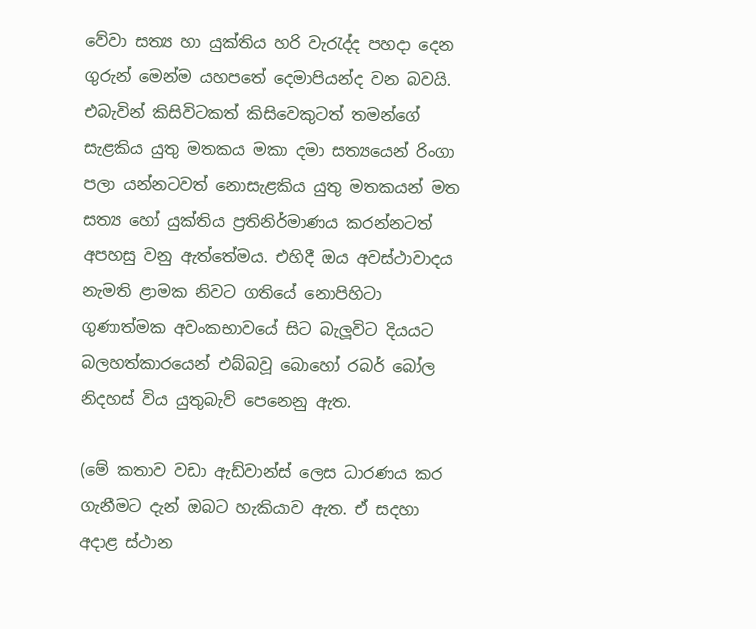වේවා සත්‍ය හා යුක්තිය හරි වැරැද්ද පහදා දෙන ගුරුන් මෙන්ම යහපතේ දෙමාපියන්ද වන බවයි. එබැවින් කිසිවිටකත් කිසිවෙකුටත් තමන්ගේ සැළකිය යුතු මතකය මකා දමා සත්‍යයෙන් රිංගා පලා යන්නටවත් නොසැළකිය යුතු මතකයන් මත සත්‍ය හෝ යුක්තිය ප්‍රතිනිර්මාණය කරන්නටත් අපහසු වනු ඇත්තේමය. එහිදී ඔය අවස්ථාවාදය නැමති ළාමක නිවට ගතියේ නොපිහිටා ගුණාත්මක අවංකභාවයේ සිට බැලූවිට දියයට බලහත්කාරයෙන් එබ්බවූ බොහෝ රබර් බෝල නිදහස් විය යුතුබැව් පෙනෙනු ඇත.

(මේ කතාව වඩා ඇඩ්වාන්ස් ලෙස ධාරණය කර ගැනීමට දැන් ඔබට හැකියාව ඇත. ඒ සදහා අදාළ ස්ථාන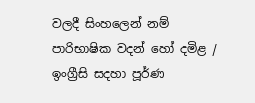වලදී සිංහලෙන් නම් පාරිභාෂික වදන් හෝ දමිළ / ඉංග්‍රීසි සදහා පූර්ණ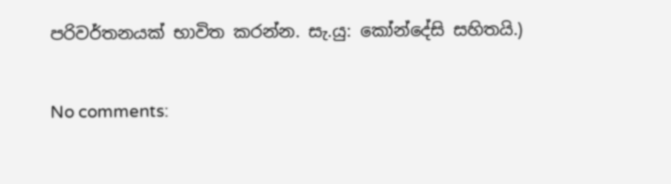පරිවර්තනයක් භාවිත කරන්න. සැ.යු: කෝන්දේසි සහිතයි.)

No comments: